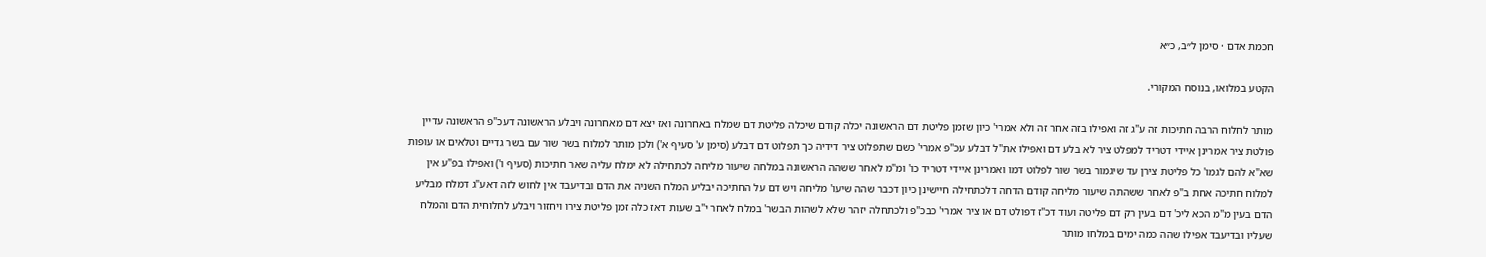חכמת אדם · סימן ל״ב, כ״א

הקטע במלואו, בנוסח המקורי.

מותר לחלוח הרבה חתיכות זה ע"ג זה ואפילו בזה אחר זה ולא אמרי' כיון שזמן פליטת דם הראשונה יכלה קודם שיכלה פליטת דם שמלח באחרונה ואז יצא דם מאחרונה ויבלע הראשונה דעכ"פ הראשונה עדיין פולטת ציר אמרינן איידי דטריד למפלט ציר לא בלע דם ואפילו את"ל דבלע עכ"פ אמרי' כשם שתפלוט ציר דידיה כך תפלוט דם דבלע (סימן ע' סעיף א') ולכן מותר למלוח בשר שור עם בשר גדיים וטלאים או עופות שא"א להם לגמו' כל פליטת צירן עד שיגמור בשר שור לפלוט דמו ואמרינן איידי דטריד כו' ומ"מ לאחר ששהה הראשונה במלחה שיעור מליחה לכתחילה לא ימלח עליה שאר חתיכות (סעיף ו') ואפילו בפ"ע אין למלוח חתיכה אחת ב"פ לאחר ששהתה שיעור מליחה קודם הדחה דלכתחילה חיישינן כיון דכבר שהה שיעו' מליחה ויש דם על החתיכה יבליע המלח השניה את הדם ובדיעבד אין לחוש לזה דאע"ג דמלח מבליע הדם בעין מ"מ הכא ליכ' דם בעין רק דם פליטה ועוד דכ"ז דפולט דם או ציר אמרי' כבכ"פ ולכתחלה יזהר שלא לשהות הבשר' במלח לאחר י"ב שעות דאז כלה זמן פליטת צירו ויחזור ויבלע לחלוחית הדם והמלח שעליו ובדיעבד אפילו שהה כמה ימים במלחו מותר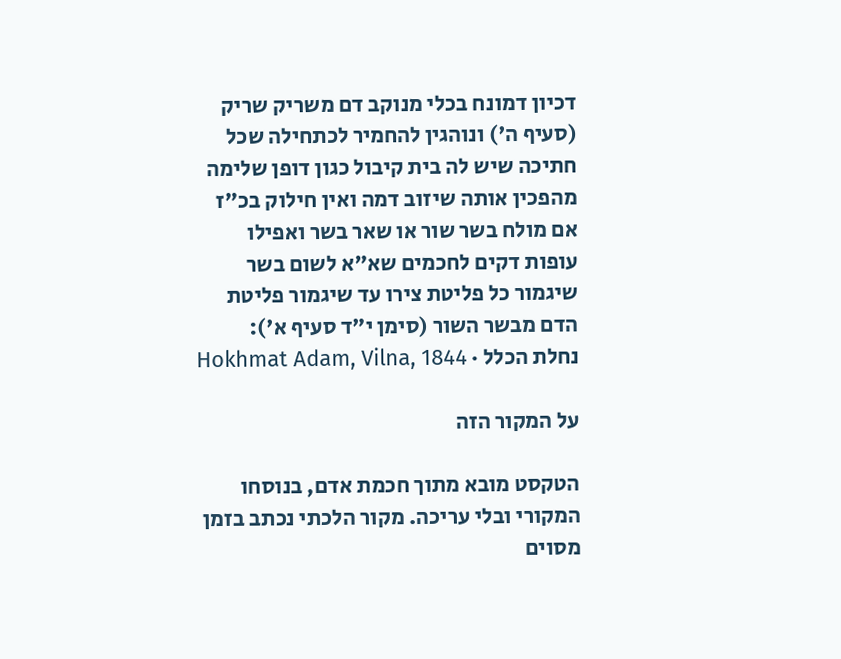דכיון דמונח בכלי מנוקב דם משריק שריק (סעיף ה') ונוהגין להחמיר לכתחילה שכל חתיכה שיש לה בית קיבול כגון דופן שלימה מהפכין אותה שיזוב דמה ואין חילוק בכ"ז אם מולח בשר שור או שאר בשר ואפילו עופות דקים לחכמים שא"א לשום בשר שיגמור כל פליטת צירו עד שיגמור פליטת הדם מבשר השור (סימן י"ד סעיף א'):
נחלת הכלל · Hokhmat Adam, Vilna, 1844

על המקור הזה

הטקסט מובא מתוך חכמת אדם, בנוסחו המקורי ובלי עריכה. מקור הלכתי נכתב בזמן מסוים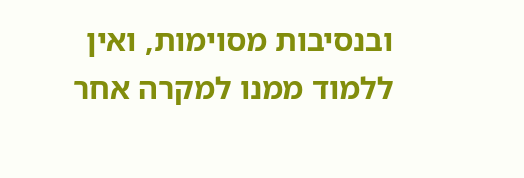ובנסיבות מסוימות, ואין ללמוד ממנו למקרה אחר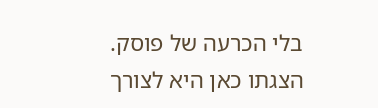בלי הכרעה של פוסק. הצגתו כאן היא לצורך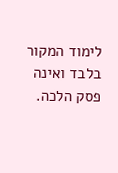לימוד המקור בלבד ואינה פסק הלכה.